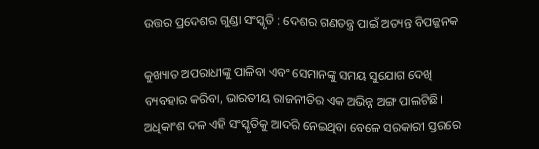ଉତ୍ତର ପ୍ରଦେଶର ଗୁଣ୍ଡା ସଂସ୍କୃତି : ଦେଶର ଗଣତନ୍ତ୍ର ପାଇଁ ଅତ୍ୟନ୍ତ ବିପଜ୍ଜନକ

କୁଖ୍ୟାତ ଅପରାଧୀଙ୍କୁ ପାଳିବା ଏବଂ ସେମାନଙ୍କୁ ସମୟ ସୁଯୋଗ ଦେଖି ବ୍ୟବହାର କରିବା, ଭାରତୀୟ ରାଜନୀତିର ଏକ ଅଭିନ୍ନ ଅଙ୍ଗ ପାଲଟିଛି। ଅଧିକାଂଶ ଦଳ ଏହି ସଂସ୍କୃତିକୁ ଆଦରି ନେଇଥିବା ବେଳେ ସରକାରୀ ସ୍ତରରେ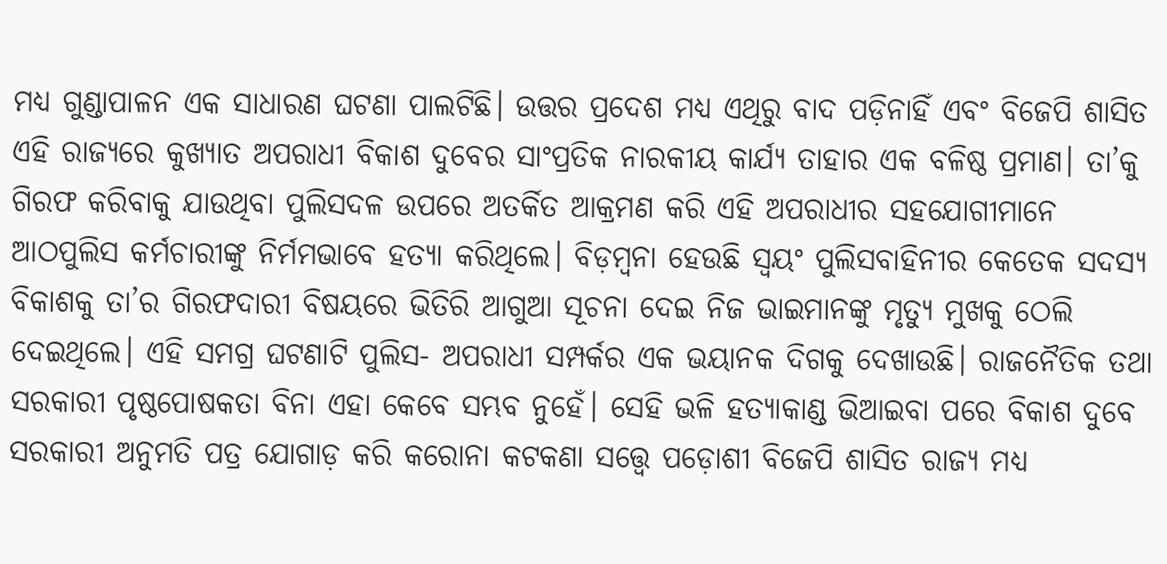ମଧ୍ୟ ଗୁଣ୍ଡାପାଳନ ଏକ ସାଧାରଣ ଘଟଣା ପାଲଟିଛି। ଉତ୍ତର ପ୍ରଦେଶ ମଧ୍ୟ ଏଥିରୁ ବାଦ ପଡ଼ିନାହିଁ ଏବଂ ବିଜେପି ଶାସିତ ଏହି ରାଜ୍ୟରେ କୁଖ୍ୟାତ ଅପରାଧୀ ବିକାଶ ଦୁବେର ସାଂପ୍ରତିକ ନାରକୀୟ କାର୍ଯ୍ୟ ତାହାର ଏକ ବଳିଷ୍ଠ ପ୍ରମାଣ। ତା’କୁ ଗିରଫ କରିବାକୁ ଯାଉଥିବା ପୁଲିସଦଳ ଉପରେ ଅତର୍କିତ ଆକ୍ରମଣ କରି ଏହି ଅପରାଧୀର ସହଯୋଗୀମାନେ ଆଠପୁଲିସ କର୍ମଚାରୀଙ୍କୁ ନିର୍ମମଭାବେ ହତ୍ୟା କରିଥିଲେ। ବିଡ଼ମ୍ବନା ହେଉଛି ସ୍ବୟଂ ପୁଲିସବାହିନୀର କେତେକ ସଦସ୍ୟ ବିକାଶକୁ ତା’ର ଗିରଫଦାରୀ ବିଷୟରେ ଭିତିରି ଆଗୁଆ ସୂଚନା ଦେଇ ନିଜ ଭାଇମାନଙ୍କୁ ମୃତ୍ୟୁ ମୁଖକୁ ଠେଲି ଦେଇଥିଲେ। ଏହି ସମଗ୍ର ଘଟଣାଟି ପୁଲିସ- ଅପରାଧୀ ସମ୍ପର୍କର ଏକ ଭୟାନକ ଦିଗକୁ ଦେଖାଉଛି। ରାଜନୈତିକ ତଥା ସରକାରୀ ପୃଷ୍ଠପୋଷକତା ବିନା ଏହା କେବେ ସମ୍ଭବ ନୁହେଁ। ସେହି ଭଳି ହତ୍ୟାକାଣ୍ଡ ଭିଆଇବା ପରେ ବିକାଶ ଦୁବେ ସରକାରୀ ଅନୁମତି ପତ୍ର ଯୋଗାଡ଼ କରି କରୋନା କଟକଣା ସତ୍ତ୍ବେ ପଡ଼ୋଶୀ ବିଜେପି ଶାସିତ ରାଜ୍ୟ ମଧ୍ୟ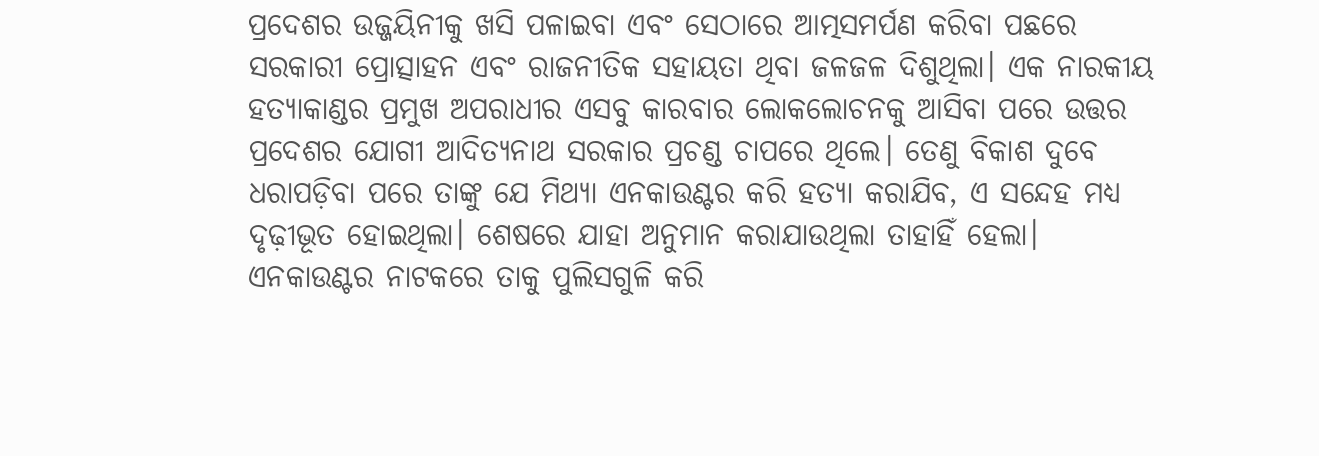ପ୍ରଦେଶର ଉଜ୍ଜୟିନୀକୁ ଖସି ପଳାଇବା ଏବଂ ସେଠାରେ ଆତ୍ମସମର୍ପଣ କରିବା ପଛରେ ସରକାରୀ ପ୍ରୋତ୍ସାହନ ଏବଂ ରାଜନୀତିକ ସହାୟତା ଥିବା ଜଳଜଳ ଦିଶୁଥିଲା। ଏକ ନାରକୀୟ ହତ୍ୟାକାଣ୍ଡର ପ୍ରମୁଖ ଅପରାଧୀର ଏସବୁ କାରବାର ଲୋକଲୋଚନକୁ ଆସିବା ପରେ ଉତ୍ତର ପ୍ରଦେଶର ଯୋଗୀ ଆଦିତ୍ୟନାଥ ସରକାର ପ୍ରଚଣ୍ଡ ଚାପରେ ଥିଲେ। ତେଣୁ ବିକାଶ ଦୁବେ ଧରାପଡ଼ିବା ପରେ ତାଙ୍କୁ ଯେ ମିଥ୍ୟା ଏନକାଉଣ୍ଟର କରି ହତ୍ୟା କରାଯିବ, ଏ ସନ୍ଦେହ ମଧ୍ୟ ଦୃଢ଼ୀଭୂତ ହୋଇଥିଲା। ଶେଷରେ ଯାହା ଅନୁମାନ କରାଯାଉଥିଲା ତାହାହିଁ ହେଲା। ଏନକାଉଣ୍ଟର ନାଟକରେ ତାକୁ ପୁଲିସଗୁଳି କରି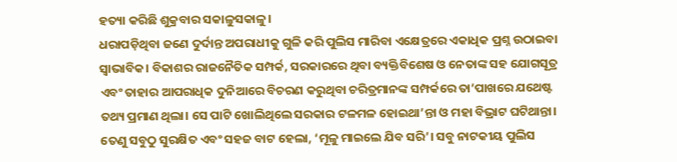ହତ୍ୟା କରିଛି ଶୁକ୍ରବାର ସକାଳୁସକାଳୁ।
ଧରାପଡ଼ିଥିବା ଜଣେ ଦୁର୍ଦାନ୍ତ ଅପରାଧୀକୁ ଗୁଳି କରି ପୁଲିସ ମାରିବା ଏକ୍ଷେତ୍ରରେ ଏକାଧିକ ପ୍ରଶ୍ନ ଉଠାଇବା ସ୍ବାଭାବିକ। ବିକାଶର ରାଜନୈତିକ ସମ୍ପର୍କ, ସରକାରରେ ଥିବା ବ୍ୟକ୍ତିବିଶେଷ ଓ ନେତାଙ୍କ ସହ ଯୋଗସୂତ୍ର ଏବଂ ତାହାର ଆପରାଧିକ ଦୁନିଆରେ ବିଚରଣ କରୁଥିବା ଚରିତ୍ରମାନଙ୍କ ସମ୍ପର୍କରେ ତା’ପାଖରେ ଯଥେଷ୍ଟ ତଥ୍ୟ ପ୍ରମାଣ ଥିଲା। ସେ ପାଟି ଖୋଲିଥିଲେ ସରକାର ଟଳମଳ ହୋଇଥା’ନ୍ତା ଓ ମହା ବିଭ୍ରାଟ ଘଟିଥାନ୍ତା। ତେଣୁ ସବୁଠୁ ସୁରକ୍ଷିତ ଏବଂ ସହଜ ବାଟ ହେଲା, ‘ମୂଳୁ ମାଇଲେ ଯିବ ସରି’। ସବୁ ନାଟକୀୟ ପୁଲିସ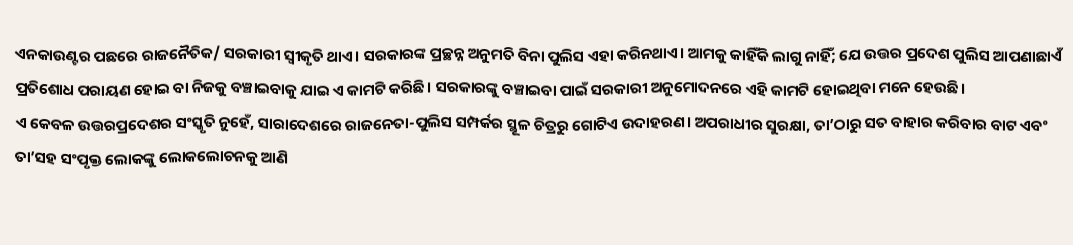ଏନକାଉଣ୍ଟର ପଛରେ ରାଜନୈତିକ/ ସରକାରୀ ସ୍ବୀକୃତି ଥାଏ। ସରକାରଙ୍କ ପ୍ରଚ୍ଛନ୍ନ ଅନୁମତି ବିନା ପୁଲିସ ଏହା କରିନଥାଏ। ଆମକୁ କାହିଁକି ଲାଗୁ ନାହିଁ; ଯେ ଉତ୍ତର ପ୍ରଦେଶ ପୁଲିସ ଆପଣାଛାଏଁ ପ୍ରତିଶୋଧ ପରାୟଣ ହୋଇ ବା ନିଜକୁ ବଞ୍ଚାଇବାକୁ ଯାଇ ଏ କାମଟି କରିଛି। ସରକାରଙ୍କୁ ବଞ୍ଚାଇବା ପାଇଁ ସରକାରୀ ଅନୁମୋଦନରେ ଏହି କାମଟି ହୋଇଥିବା ମନେ ହେଉଛି।
ଏ କେବଳ ଉତ୍ତରପ୍ରଦେଶର ସଂସ୍କୃତି ନୁହେଁ, ସାରାଦେଶରେ ରାଜନେତା-ପୁଲିସ ସମ୍ପର୍କର ସ୍ଥୂଳ ଚିତ୍ରରୁ ଗୋଟିଏ ଉଦାହରଣ। ଅପରାଧୀର ସୁରକ୍ଷା, ତା’ଠାରୁ ସତ ବାହାର କରିବାର ବାଟ ଏବଂ ତା’ସହ ସଂପୃକ୍ତ ଲୋକଙ୍କୁ ଲୋକଲୋଚନକୁ ଆଣି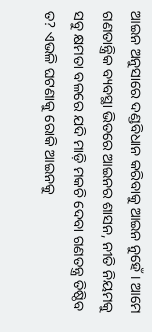ଆଇନ ଅନୁସାରେ ଦଣ୍ଡବିଧାନ କରିବାକୁ ଆଇନ ନୁହେଁ। ଆମେ ଗଣତାନ୍ତ୍ରିକ ବ୍ୟବସ୍ଥା ଭିତରେ ଆଇନର ଶାସନ, ନୀତି ନିୟମକୁ ସବୁ କ୍ଷମତା ବଳରେ ଯଦି ମାଡ଼ି ମକଚି ଦେବା ଗଣତନ୍ତ୍ର ତିଷ୍ଠିବ ତ? ଏଭଳି ଘଟଣାକୁ ରୋକି ଆଇନକୁ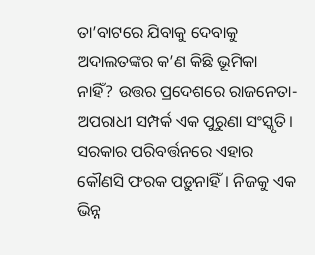ତା’ବାଟରେ ଯିବାକୁ ଦେବାକୁ ଅଦାଲତଙ୍କର କ’ଣ କିଛି ଭୂମିକା ନାହିଁ? ଉତ୍ତର ପ୍ରଦେଶରେ ରାଜନେତା-ଅପରାଧୀ ସମ୍ପର୍କ ଏକ ପୁରୁଣା ସଂସ୍କୃତି। ସରକାର ପରିବର୍ତ୍ତନରେ ଏହାର କୌଣସି ଫରକ ପଡ଼ୁନାହିଁ। ନିଜକୁ ଏକ ଭିନ୍ନ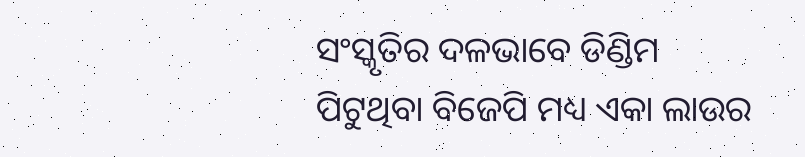ସଂସ୍କୃତିର ଦଳଭାବେ ଡିଣ୍ଡିମ ପିଟୁଥିବା ବିଜେପି ମଧ୍ୟ ଏକା ଲାଉର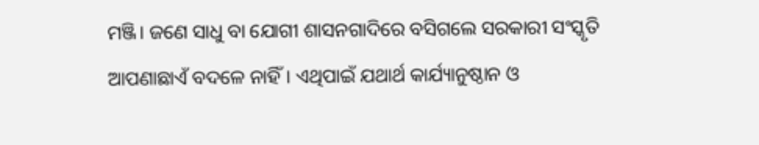ମଞ୍ଜି। ଜଣେ ସାଧୁ ବା ଯୋଗୀ ଶାସନଗାଦିରେ ବସିଗଲେ ସରକାରୀ ସଂସ୍କୃତି ଆପଣାଛାଏଁ ବଦଳେ ନାହିଁ। ଏଥିପାଇଁ ଯଥାର୍ଥ କାର୍ଯ୍ୟାନୁଷ୍ଠାନ ଓ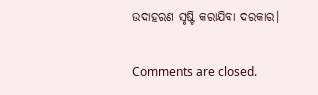ଉଦାହରଣ ସୃ‌ଷ୍ଟି କରାଯିବା ଦରକାର।

Comments are closed.